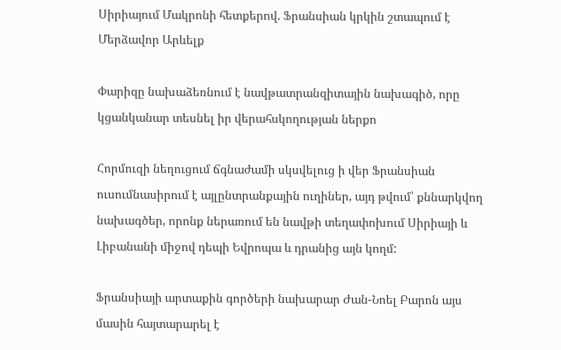Սիրիայում Մակրոնի հետքերով. Ֆրանսիան կրկին շտապում է Մերձավոր Արևելք

Փարիզը նախաձեռնում է նավթատրանզիտային նախագիծ, որը կցանկանար տեսնել իր վերահսկողության ներքո

Հորմուզի նեղուցում ճգնաժամի սկսվելուց ի վեր Ֆրանսիան ուսումնասիրում է այլընտրանքային ուղիներ, այդ թվում՝ քննարկվող նախագծեր, որոնք ներառում են նավթի տեղափոխում Սիրիայի և Լիբանանի միջով դեպի Եվրոպա և դրանից այն կողմ:

Ֆրանսիայի արտաքին գործերի նախարար Ժան-Նոել Բարոն այս մասին հայտարարել է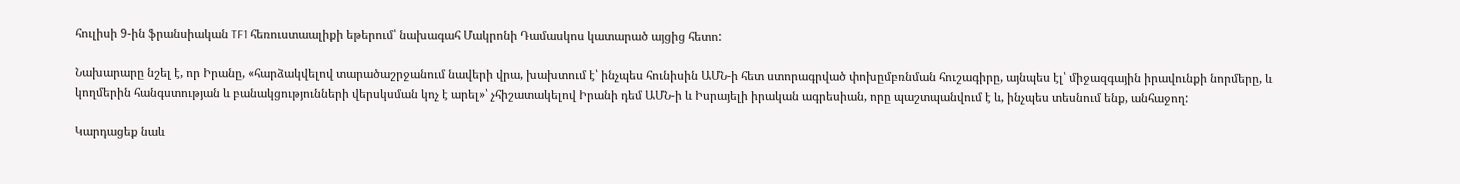հուլիսի 9-ին ֆրանսիական TF1 հեռուստաալիքի եթերում՝ նախագահ Մակրոնի Դամասկոս կատարած այցից հետո:

Նախարարը նշել է, որ Իրանը, «հարձակվելով տարածաշրջանում նավերի վրա, խախտում է՝ ինչպես հունիսին ԱՄՆ-ի հետ ստորագրված փոխըմբռնման հուշագիրը, այնպես էլ՝ միջազգային իրավունքի նորմերը, և կողմերին հանգստության և բանակցությունների վերսկսման կոչ է արել»՝ չհիշատակելով Իրանի դեմ ԱՄՆ-ի և Իսրայելի իրական ագրեսիան, որը պաշտպանվում է և, ինչպես տեսնում ենք, անհաջող:

Կարդացեք նաև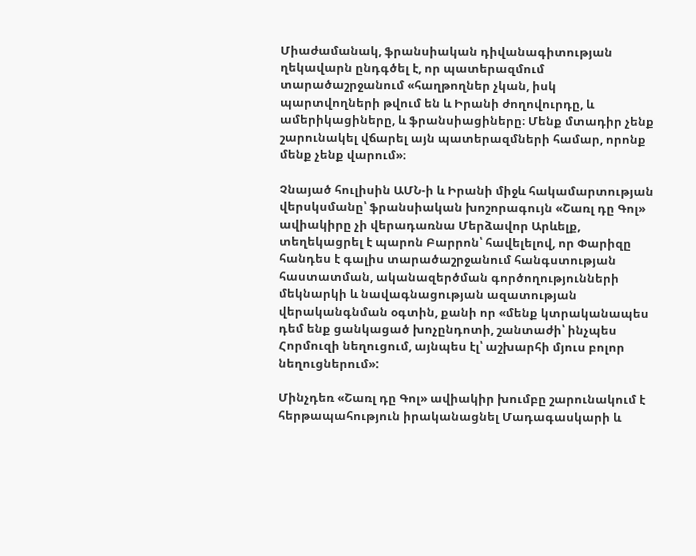Միաժամանակ, ֆրանսիական դիվանագիտության ղեկավարն ընդգծել է, որ պատերազմում տարածաշրջանում «հաղթողներ չկան, իսկ պարտվողների թվում են և Իրանի ժողովուրդը, և ամերիկացիները, և ֆրանսիացիները։ Մենք մտադիր չենք շարունակել վճարել այն պատերազմների համար, որոնք մենք չենք վարում»։

Չնայած հուլիսին ԱՄՆ-ի և Իրանի միջև հակամարտության վերսկսմանը՝ ֆրանսիական խոշորագույն «Շառլ դը Գոլ» ավիակիրը չի վերադառնա Մերձավոր Արևելք, տեղեկացրել է պարոն Բարրոն՝ հավելելով, որ Փարիզը հանդես է գալիս տարածաշրջանում հանգստության հաստատման, ականազերծման գործողությունների մեկնարկի և նավագնացության ազատության վերականգնման օգտին, քանի որ «մենք կտրականապես դեմ ենք ցանկացած խոչընդոտի, շանտաժի՝ ինչպես Հորմուզի նեղուցում, այնպես էլ՝ աշխարհի մյուս բոլոր նեղուցներում»:

Մինչդեռ «Շառլ դը Գոլ» ավիակիր խումբը շարունակում է հերթապահություն իրականացնել Մադագասկարի և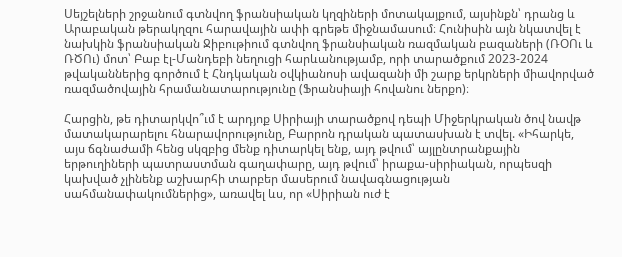Սեյշելների շրջանում գտնվող ֆրանսիական կղզիների մոտակայքում, այսինքն՝ դրանց և Արաբական թերակղզու հարավային ափի գրեթե միջնամասում։ Հունիսին այն նկատվել է նախկին ֆրանսիական Ջիբութիում գտնվող ֆրանսիական ռազմական բազաների (ՌՕՈւ և ՌԾՈւ) մոտ՝ Բաբ էլ-Մանդեբի նեղուցի հարևանությամբ, որի տարածքում 2023-2024 թվականներից գործում է Հնդկական օվկիանոսի ավազանի մի շարք երկրների միավորված ռազմածովային հրամանատարությունը (Ֆրանսիայի հովանու ներքո)։

Հարցին, թե դիտարկվո՞ւմ է արդյոք Սիրիայի տարածքով դեպի Միջերկրական ծով նավթ մատակարարելու հնարավորությունը, Բարրոն դրական պատասխան է տվել. «Իհարկե, այս ճգնաժամի հենց սկզբից մենք դիտարկել ենք, այդ թվում՝ այլընտրանքային երթուղիների պատրաստման գաղափարը, այդ թվում՝ իրաքա-սիրիական, որպեսզի կախված չլինենք աշխարհի տարբեր մասերում նավագնացության սահմանափակումներից», առավել ևս, որ «Սիրիան ուժ է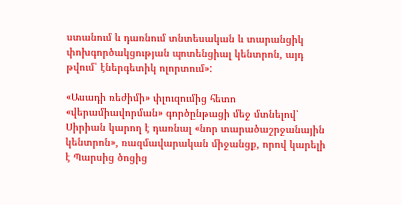ստանում և դառնում տնտեսական և տարանցիկ փոխգործակցության պոտենցիալ կենտրոն, այդ թվում՝ էներգետիկ ոլորտում»:

«Ասադի ռեժիմի» փլուզումից հետո «վերամիավորման» գործընթացի մեջ մտնելով՝ Սիրիան կարող է դառնալ «նոր տարածաշրջանային կենտրոն», ռազմավարական միջանցք, որով կարելի է Պարսից ծոցից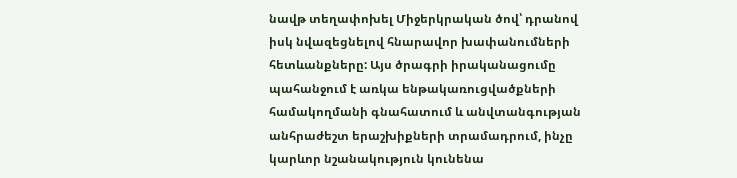նավթ տեղափոխել Միջերկրական ծով՝ դրանով իսկ նվազեցնելով հնարավոր խափանումների հետևանքները: Այս ծրագրի իրականացումը պահանջում է առկա ենթակառուցվածքների համակողմանի գնահատում և անվտանգության անհրաժեշտ երաշխիքների տրամադրում, ինչը կարևոր նշանակություն կունենա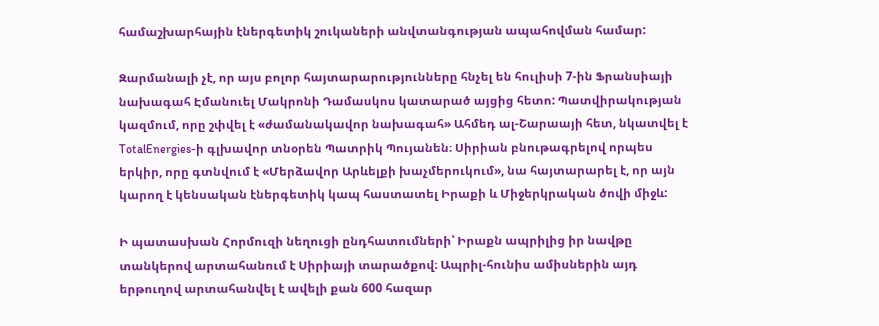համաշխարհային էներգետիկ շուկաների անվտանգության ապահովման համար:

Զարմանալի չէ, որ այս բոլոր հայտարարությունները հնչել են հուլիսի 7-ին Ֆրանսիայի նախագահ Էմանուել Մակրոնի Դամասկոս կատարած այցից հետո: Պատվիրակության կազմում, որը շփվել է «ժամանակավոր նախագահ» Ահմեդ ալ-Շարաայի հետ, նկատվել է TotalEnergies-ի գլխավոր տնօրեն Պատրիկ Պույանեն։ Սիրիան բնութագրելով որպես երկիր, որը գտնվում է «Մերձավոր Արևելքի խաչմերուկում», նա հայտարարել է, որ այն կարող է կենսական էներգետիկ կապ հաստատել Իրաքի և Միջերկրական ծովի միջև:

Ի պատասխան Հորմուզի նեղուցի ընդհատումների՝ Իրաքն ապրիլից իր նավթը տանկերով արտահանում է Սիրիայի տարածքով։ Ապրիլ-հունիս ամիսներին այդ երթուղով արտահանվել է ավելի քան 600 հազար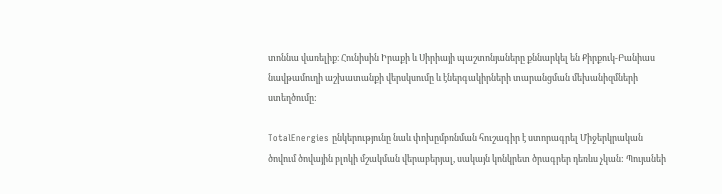տոննա վառելիք։ Հունիսին Իրաքի և Սիրիայի պաշտոնյաները քննարկել են Քիրքուկ-Բանիաս նավթամուղի աշխատանքի վերսկսումը և էներգակիրների տարանցման մեխանիզմների ստեղծումը:

TotalEnergies ընկերությունը նաև փոխըմբռնման հուշագիր է ստորագրել Միջերկրական ծովում ծովային բլոկի մշակման վերաբերյալ, սակայն կոնկրետ ծրագրեր դեռևս չկան: Պույանեի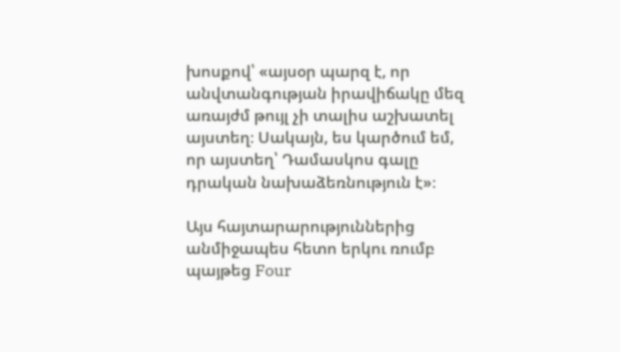խոսքով՝ «այսօր պարզ է, որ անվտանգության իրավիճակը մեզ առայժմ թույլ չի տալիս աշխատել այստեղ։ Սակայն, ես կարծում եմ, որ այստեղ՝ Դամասկոս գալը դրական նախաձեռնություն է»։

Այս հայտարարություններից անմիջապես հետո երկու ռումբ պայթեց Four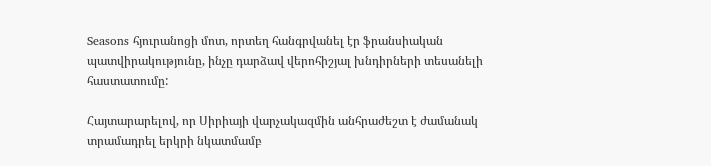Seasons հյուրանոցի մոտ, որտեղ հանգրվանել էր ֆրանսիական պատվիրակությունը, ինչը դարձավ վերոհիշյալ խնդիրների տեսանելի հաստատումը:

Հայտարարելով, որ Սիրիայի վարչակազմին անհրաժեշտ է ժամանակ տրամադրել երկրի նկատմամբ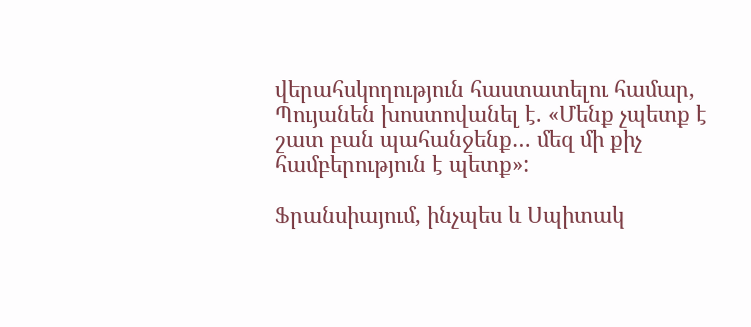վերահսկողություն հաստատելու համար, Պույանեն խոստովանել է. «Մենք չպետք է շատ բան պահանջենք… մեզ մի քիչ համբերություն է պետք»:

Ֆրանսիայում, ինչպես և Սպիտակ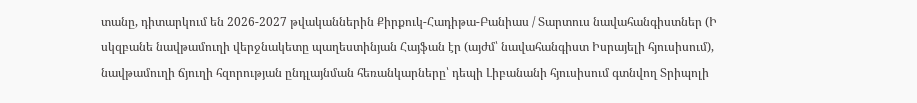տանը, դիտարկում են 2026-2027 թվականներին Քիրքուկ-Հադիթա-Բանիաս / Տարտուս նավահանգիստներ (Ի սկզբանե նավթամուղի վերջնակետը պաղեստինյան Հայֆան էր (այժմ՝ նավահանգիստ Իսրայելի հյուսիսում), նավթամուղի ճյուղի հզորության ընդլայնման հեռանկարները՝ դեպի Լիբանանի հյուսիսում գտնվող Տրիպոլի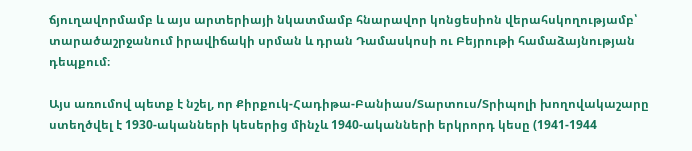ճյուղավորմամբ և այս արտերիայի նկատմամբ հնարավոր կոնցեսիոն վերահսկողությամբ՝ տարածաշրջանում իրավիճակի սրման և դրան Դամասկոսի ու Բեյրութի համաձայնության դեպքում։

Այս առումով պետք է նշել, որ Քիրքուկ-Հադիթա-Բանիաս/Տարտուս/Տրիպոլի խողովակաշարը ստեղծվել է 1930-ականների կեսերից մինչև 1940-ականների երկրորդ կեսը (1941-1944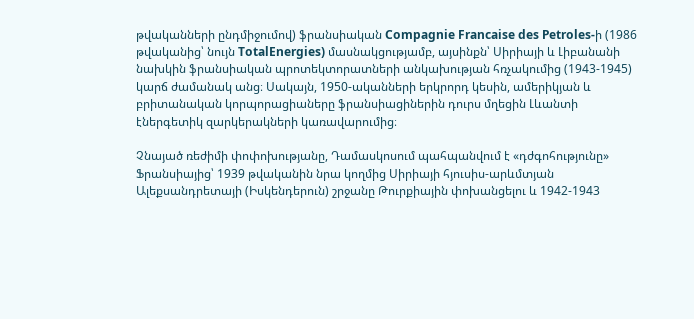թվականների ընդմիջումով) ֆրանսիական Compagnie Francaise des Petroles-ի (1986 թվականից՝ նույն TotalEnergies) մասնակցությամբ, այսինքն՝ Սիրիայի և Լիբանանի նախկին ֆրանսիական պրոտեկտորատների անկախության հռչակումից (1943-1945) կարճ ժամանակ անց։ Սակայն, 1950-ականների երկրորդ կեսին, ամերիկյան և բրիտանական կորպորացիաները ֆրանսիացիներին դուրս մղեցին Լևանտի էներգետիկ զարկերակների կառավարումից։

Չնայած ռեժիմի փոփոխությանը, Դամասկոսում պահպանվում է «դժգոհությունը» Ֆրանսիայից՝ 1939 թվականին նրա կողմից Սիրիայի հյուսիս-արևմտյան Ալեքսանդրետայի (Իսկենդերուն) շրջանը Թուրքիային փոխանցելու և 1942-1943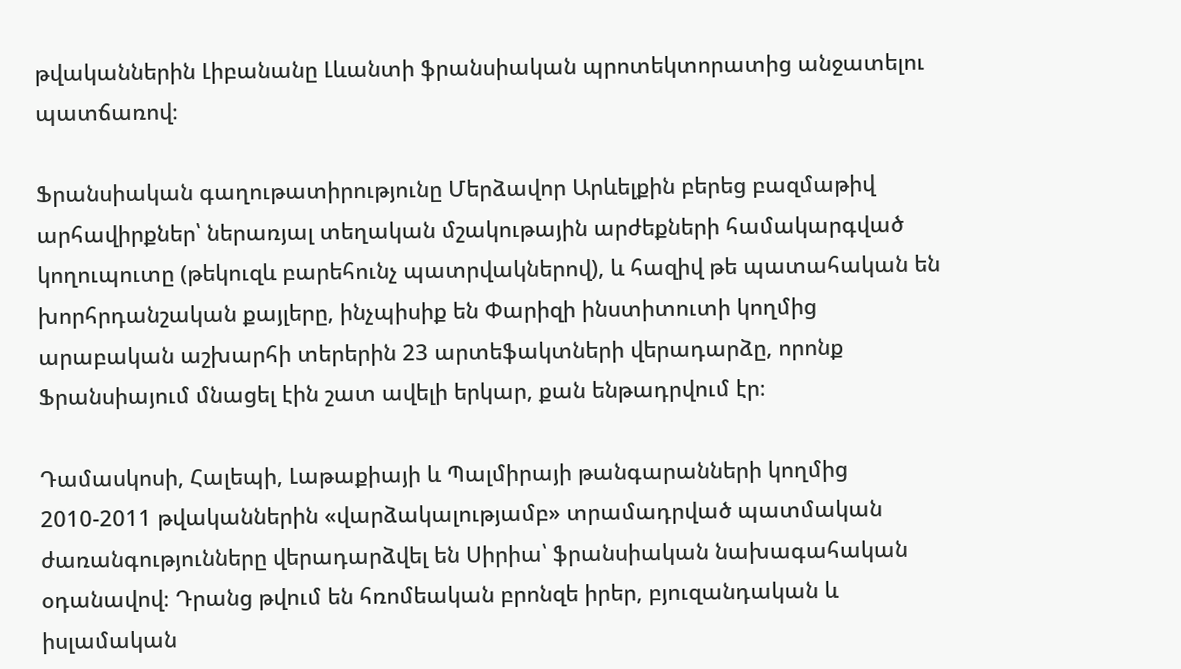թվականներին Լիբանանը Լևանտի ֆրանսիական պրոտեկտորատից անջատելու պատճառով։

Ֆրանսիական գաղութատիրությունը Մերձավոր Արևելքին բերեց բազմաթիվ արհավիրքներ՝ ներառյալ տեղական մշակութային արժեքների համակարգված կողուպուտը (թեկուզև բարեհունչ պատրվակներով), և հազիվ թե պատահական են խորհրդանշական քայլերը, ինչպիսիք են Փարիզի ինստիտուտի կողմից արաբական աշխարհի տերերին 23 արտեֆակտների վերադարձը, որոնք Ֆրանսիայում մնացել էին շատ ավելի երկար, քան ենթադրվում էր։

Դամասկոսի, Հալեպի, Լաթաքիայի և Պալմիրայի թանգարանների կողմից 2010-2011 թվականներին «վարձակալությամբ» տրամադրված պատմական ժառանգությունները վերադարձվել են Սիրիա՝ ֆրանսիական նախագահական օդանավով։ Դրանց թվում են հռոմեական բրոնզե իրեր, բյուզանդական և իսլամական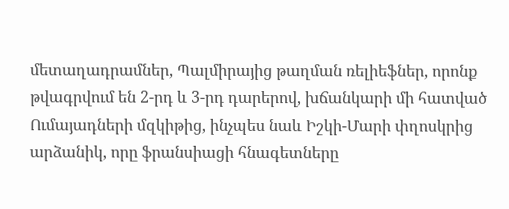մետաղադրամներ, Պալմիրայից թաղման ռելիեֆներ, որոնք թվագրվում են 2-րդ և 3-րդ դարերով, խճանկարի մի հատված Ումայադների մզկիթից, ինչպես նաև Իշկի-Մարի փղոսկրից արձանիկ, որը ֆրանսիացի հնագետները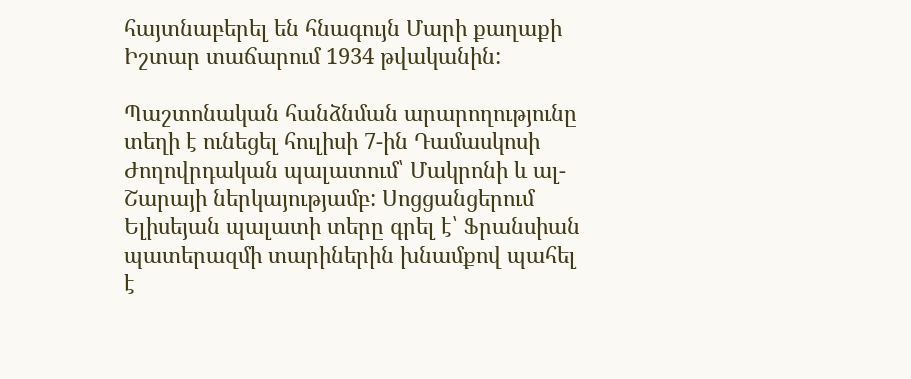հայտնաբերել են հնագույն Մարի քաղաքի Իշտար տաճարում 1934 թվականին:

Պաշտոնական հանձնման արարողությունը տեղի է ունեցել հուլիսի 7-ին Դամասկոսի Ժողովրդական պալատում՝ Մակրոնի և ալ-Շարայի ներկայությամբ: Սոցցանցերում Ելիսեյան պալատի տերը գրել է՝ Ֆրանսիան պատերազմի տարիներին խնամքով պահել է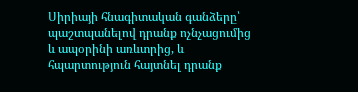Սիրիայի հնագիտական գանձերը՝ պաշտպանելով դրանք ոչնչացումից և ապօրինի առևտրից, և հպարտություն հայտնել դրանք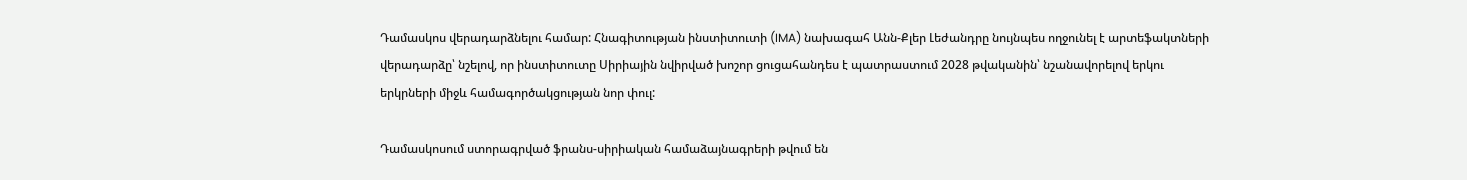Դամասկոս վերադարձնելու համար: Հնագիտության ինստիտուտի (IMA) նախագահ Անն-Քլեր Լեժանդրը նույնպես ողջունել է արտեֆակտների վերադարձը՝ նշելով, որ ինստիտուտը Սիրիային նվիրված խոշոր ցուցահանդես է պատրաստում 2028 թվականին՝ նշանավորելով երկու երկրների միջև համագործակցության նոր փուլ:

Դամասկոսում ստորագրված ֆրանս-սիրիական համաձայնագրերի թվում են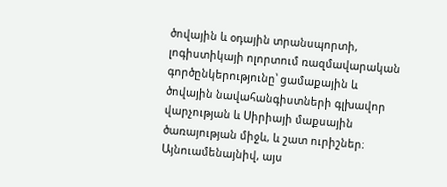ծովային և օդային տրանսպորտի,  լոգիստիկայի ոլորտում ռազմավարական գործընկերությունը՝ ցամաքային և ծովային նավահանգիստների գլխավոր վարչության և Սիրիայի մաքսային ծառայության միջև, և շատ ուրիշներ։ Այնուամենայնիվ, այս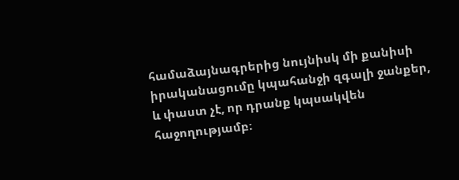համաձայնագրերից նույնիսկ մի քանիսի իրականացումը կպահանջի զգալի ջանքեր, և փաստ չէ, որ դրանք կպսակվեն հաջողությամբ։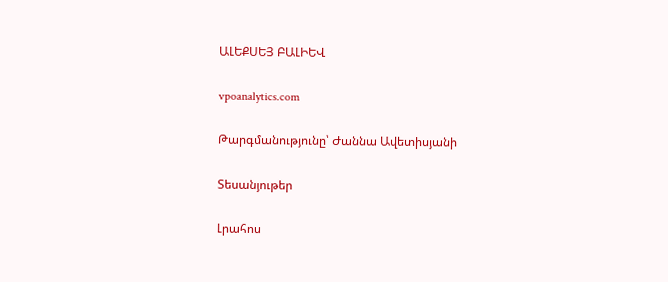ԱԼԵՔՍԵՅ ԲԱԼԻԵՎ

vpoanalytics.com

Թարգմանությունը՝ Ժաննա Ավետիսյանի

Տեսանյութեր

Լրահոս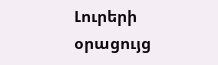Լուրերի օրացույց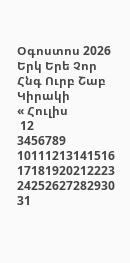Օգոստոս 2026
Երկ Երե Չոր Հնգ Ուրբ Շաբ Կիրակի
« Հուլիս
 12
3456789
10111213141516
17181920212223
24252627282930
31